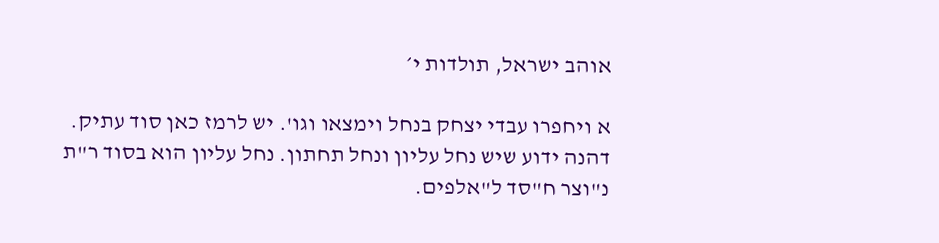אוהב ישראל, תולדות י׳

א ויחפרו עבדי יצחק בנחל וימצאו וגו'. יש לרמז כאן סוד עתיק. דהנה ידוע שיש נחל עליון ונחל תחתון. נחל עליון הוא בסוד ר"ת נ"וצר ח"סד ל"אלפים.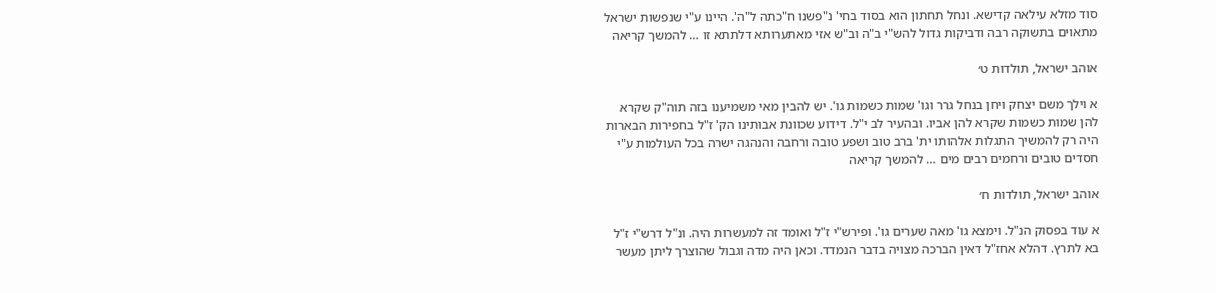סוד מזלא עילאה קדישא. ונחל תחתון הוא בסוד בחי' נ"פשנו ח"כתה ל"ה'. היינו ע"י שנפשות ישראל מתאוים בתשוקה רבה ודביקות גדול להש"י ב"ה וב"ש אזי מאתערותא דלתתא זו … להמשך קריאה

אוהב ישראל, תולדות ט׳

א וילך משם יצחק ויחן בנחל גרר וגו' שמות כשמות גו'. יש להבין מאי משמיענו בזה תוה"ק שקרא להן שמות כשמות שקרא להן אביו. ובהעיר לב י"ל. דידוע שכוונת אבותינו הק' ז"ל בחפירות הבארות היה רק להמשיך התגלות אלהותו ית' ברב טוב ושפע טובה ורחבה והנהגה ישרה בכל העולמות ע"י חסדים טובים ורחמים רבים מים … להמשך קריאה

אוהב ישראל, תולדות ח׳

א עוד בפסוק הנ"ל. וימצא גו' מאה שערים גו'. ופירש"י ז"ל ואומד זה למעשרות היה. ונ"ל דרש"י ז"ל בא לתרץ. דהלא אחז"ל דאין הברכה מצויה בדבר הנמדד. וכאן היה מדה וגבול שהוצרך ליתן מעשר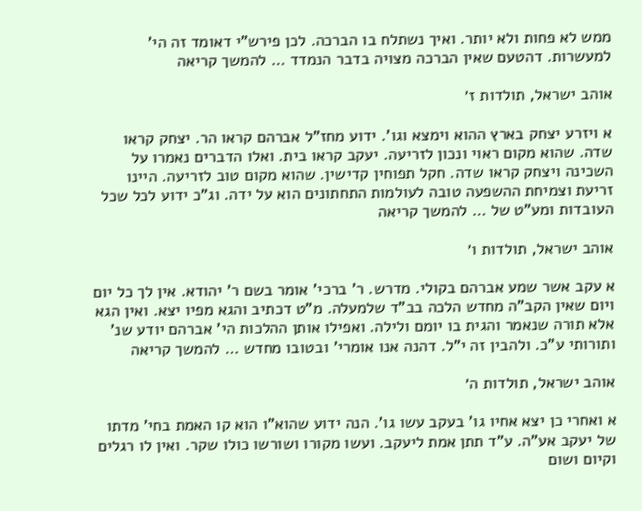ממש לא פחות ולא יותר. ואיך נשתלח בו הברכה. לכן פירש"י דאומד זה הי' למעשרות. דהטעם שאין הברכה מצויה בדבר הנמדד … להמשך קריאה

אוהב ישראל, תולדות ז׳

א ויזרע יצחק בארץ ההוא וימצא וגו'. ידוע מחז"ל אברהם קראו הר. יצחק קראו שדה. שהוא מקום ראוי ונכון לזריעה. יעקב קראו בית. ואלו הדברים נאמרו על השכינה ויצחק קראו שדה. חקל תפוחין קדישין. שהוא מקום טוב לזריעה. היינו זריעת וצמיחת ההשפעה טובה לעולמות התחתונים הוא על ידה. וג"כ ידוע לכל שכל העובדות ומע"ט של … להמשך קריאה

אוהב ישראל, תולדות ו׳

א עקב אשר שמע אברהם בקולי. מדרש. ר' ברכי' אומר בשם ר' יהודא. אין לך כל יום ויום שאין הקב"ה מחדש הלכה בב"ד שלמעלה. מ"ט דכתיב והגא מפיו יצא. ואין הגא אלא תורה שנאמר והגית בו יומם ולילה. ואפילו אותן ההלכות הי' אברהם יודע שנ' ותורותי ע"כ. ולהבין זה י"ל. דהנה אנו אומרי' ובטובו מחדש … להמשך קריאה

אוהב ישראל, תולדות ה׳

א ואחרי כן יצא אחיו גו' בעקב עשו גו'. הנה ידוע שהוא"ו הוא קו האמת בחי' מדתו של יעקב אע"ה. ע"ד תתן אמת ליעקב. ועשו מקורו ושורשו כולו שקר. ואין לו רגלים וקיום ושום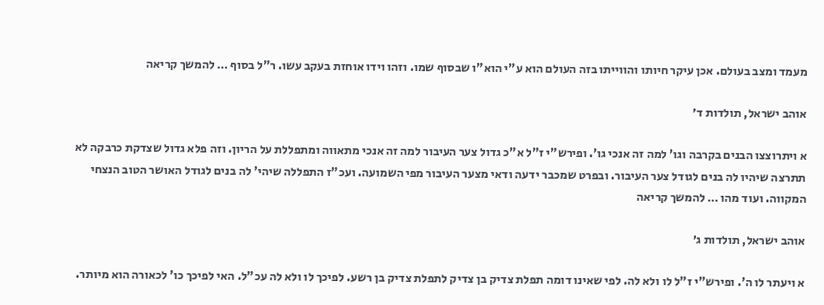מעמד ומצב בעולם. אכן עיקר חיותו והווייתו בזה העולם הוא ע"י הוא"ו שבסוף שמו. וזהו וידו אוחזת בעקב עשו. ר"ל בסוף … להמשך קריאה

אוהב ישראל, תולדות ד׳

א ויתרוצצו הבנים בקרבה וגו' למה זה אנכי גו'. ופירש"י ז"ל א"כ גדול צער העיבור למה זה אנכי מתאווה ומתפללת על הריון. וזה פלא גדול שצדקת כרבקה לא תתרצה שיהיו לה בנים לגודל צער העיבור. ובפרט שמכבר ידעה ודאי מצער העיבור מפי השמועה. ועכ"ז התפללה שיהי' לה בנים לגודל האושר הטוב הנצחי המקווה. ועוד מהו … להמשך קריאה

אוהב ישראל, תולדות ג׳

א ויעתר לו ה'. ופירש"י ז"ל לו ולא לה. לפי שאינו דומה תפלת צדיק בן צדיק לתפלת צדיק בן רשע. לפיכך לו ולא לה עכ"ל. האי לפיכך כו' לכאורה הוא מיותר.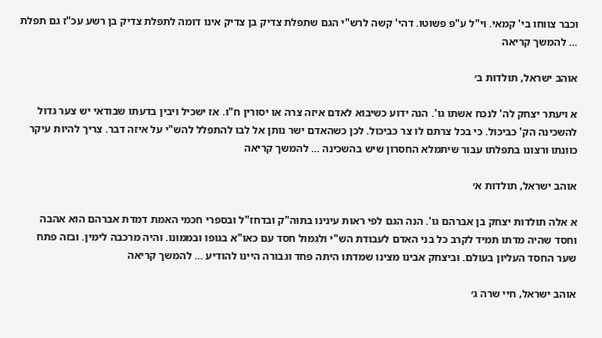וכבר צווחו בי' קמאי. וי"ל ע"פ פשוטו. דהי' קשה לרש"י הגם שתפלת צדיק בן צדיק אינו דומה לתפלת צדיק בן רשע עכ"ז גם תפלת … להמשך קריאה

אוהב ישראל, תולדות ב׳

א ויעתר יצחק לה' לנכח אשתו גו'. הנה ידוע כשיבוא לאדם איזה צרה או יסורין ח"ו. אז ישכיל ויבין בדעתו שבודאי יש צער גדול להשכינה הק' כביכול. כי בכל צרתם לו צר כביכול. לכן כשהאדם ישר נותן אל לבו להתפלל להש"י על איזה דבר. צריך להיות עיקר כוונתו ורצונו בתפלתו עבור שיתמלא החסרון שיש בהשכינה … להמשך קריאה

אוהב ישראל, תולדות א׳

א אלה תולדות יצחק בן אברהם גו'. הנה הגם לפי ראות עינינו בתוה"ק ובדחז"ל ובספרי חכמי האמת דמדת אברהם הוא אהבה וחסד שהיה מדתו תמיד לקרב כל בני האדם לעבודת הש"י ולגמול חסד עם כאו"א בגופו ובממונו. והיה מרכבה לימין. ובזה פתח שער החסד העליון בעולם. וביצחק אבינו מצינו שמדתו היתה פחד וגבורה היינו להודיע … להמשך קריאה

אוהב ישראל, חיי שרה ג׳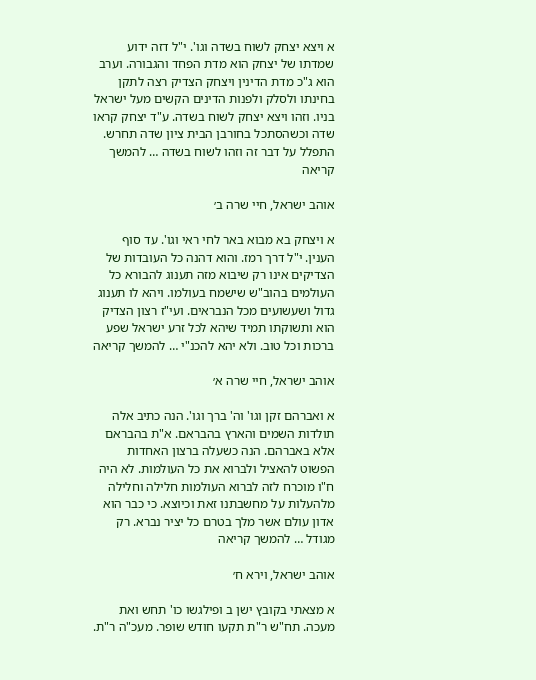א ויצא יצחק לשוח בשדה וגו'. י"ל דזה ידוע שמדתו של יצחק הוא מדת הפחד והגבורה. וערב הוא ג"כ מדת הדינין ויצחק הצדיק רצה לתקן בחינתו ולסלק ולפנות הדינים הקשים מעל ישראל בניו. וזהו ויצא יצחק לשוח בשדה. ע"ד יצחק קראו שדה וכשהסתכל בחורבן הבית ציון שדה תחרש. התפלל על דבר זה וזהו לשוח בשדה … להמשך קריאה

אוהב ישראל, חיי שרה ב׳

א ויצחק בא מבוא באר לחי ראי וגו'. עד סוף הענין. י"ל דרך רמז. והוא דהנה כל העובדות של הצדיקים אינו רק שיבוא מזה תענוג להבורא כל העולמים בהוב"ש שישמח בעולמו. ויהא לו תענוג גדול ושעשועים מכל הנבראים. ועי"ז רצון הצדיק הוא ותשוקתו תמיד שיהא לכל זרע ישראל שפע ברכות וכל טוב. ולא יהא להכנ"י … להמשך קריאה

אוהב ישראל, חיי שרה א׳

א ואברהם זקן וגו' וה' ברך וגו'. הנה כתיב אלה תולדות השמים והארץ בהבראם. א"ת בהבראם אלא באברהם. הנה כשעלה ברצון האחדות הפשוט להאציל ולברוא את כל העולמות. לא היה ח"ו מוכרח לזה לברוא העולמות חלילה וחלילה מלהעלות על מחשבתנו זאת וכיוצא. כי כבר הוא אדון עולם אשר מלך בטרם כל יציר נברא. רק מגודל … להמשך קריאה

אוהב ישראל, וירא ח׳

א מצאתי בקובץ ישן ב ופילגשו כו' תחש ואת מעכה. תח"ש ר"ת תקעו חודש שופר. מעכ"ה ר"ת.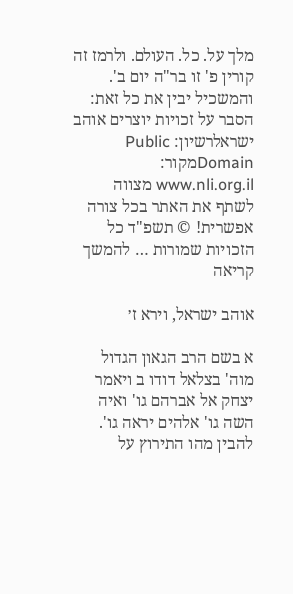מלך על. כל. העולם. ולרמז זה קורין פ' זו בר"ה יום ב'. והמשכיל יבין את כל זאת: הסבר על זכויות יוצרים אוהב ישראלרשיון: Public Domainמקור: www.nli.org.il מצווה לשתף את האתר בכל צורה אפשרית! © תשפ"ד כל הזכויות שמורות … להמשך קריאה

אוהב ישראל, וירא ז׳

א בשם הרב הגאון הגדול מוה' בצלאל דודו ב ויאמר יצחק אל אברהם גו' ואיה השה גו' אלהים יראה גו'. להבין מהו התירוץ על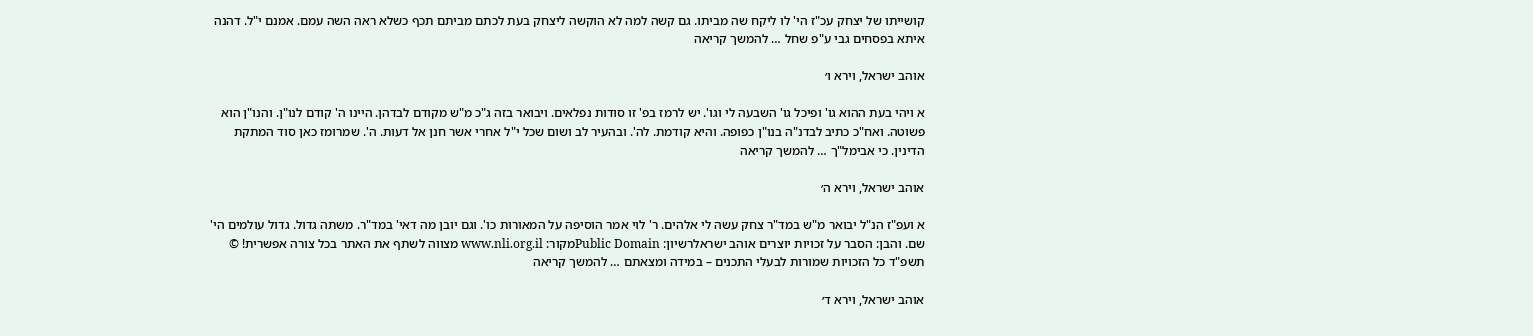קושייתו של יצחק עכ"ז הי' לו ליקח שה מביתו. גם קשה למה לא הוקשה ליצחק בעת לכתם מביתם תכף כשלא ראה השה עמם. אמנם י"ל. דהנה איתא בפסחים גבי ע"פ שחל … להמשך קריאה

אוהב ישראל, וירא ו׳

א ויהי בעת ההוא גו' ופיכל גו' השבעה לי וגו'. יש לרמז בפ' זו סודות נפלאים. ויבואר בזה ג"כ מ"ש מקודם לבדהן. היינו ה' קודם לנו"ן. והנו"ן הוא פשוטה. ואח"כ כתיב לבדנ"ה בנו"ן כפופה. והיא קודמת. לה'. ובהעיר לב ושום שכל י"ל אחרי אשר חנן אל דעות. ה'. שמרומז כאן סוד המתקת הדינין. כי אבימל"ך … להמשך קריאה

אוהב ישראל, וירא ה׳

א ועפ"ז הנ"ל יבואר מ"ש במד"ר צחק עשה לי אלהים. ר' לוי אמר הוסיפה על המאורות כו'. וגם יובן מה דאי' במד"ר. משתה גדול. גדול עולמים הי' שם. והבן: הסבר על זכויות יוצרים אוהב ישראלרשיון: Public Domainמקור: www.nli.org.il מצווה לשתף את האתר בכל צורה אפשרית! © תשפ"ד כל הזכויות שמורות לבעלי התכנים – במידה ומצאתם … להמשך קריאה

אוהב ישראל, וירא ד׳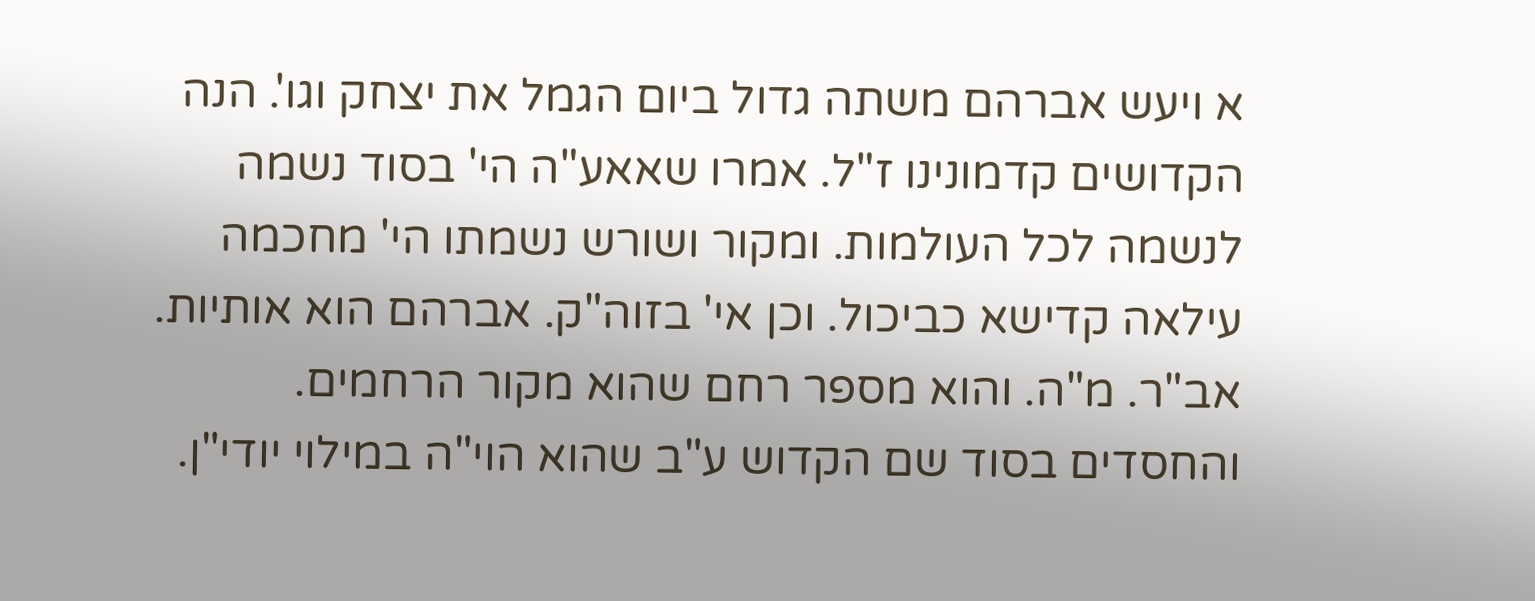א ויעש אברהם משתה גדול ביום הגמל את יצחק וגו'. הנה הקדושים קדמונינו ז"ל. אמרו שאאע"ה הי' בסוד נשמה לנשמה לכל העולמות. ומקור ושורש נשמתו הי' מחכמה עילאה קדישא כביכול. וכן אי' בזוה"ק. אברהם הוא אותיות. אב"ר. מ"ה. והוא מספר רחם שהוא מקור הרחמים. והחסדים בסוד שם הקדוש ע"ב שהוא הוי"ה במילוי יודי"ן.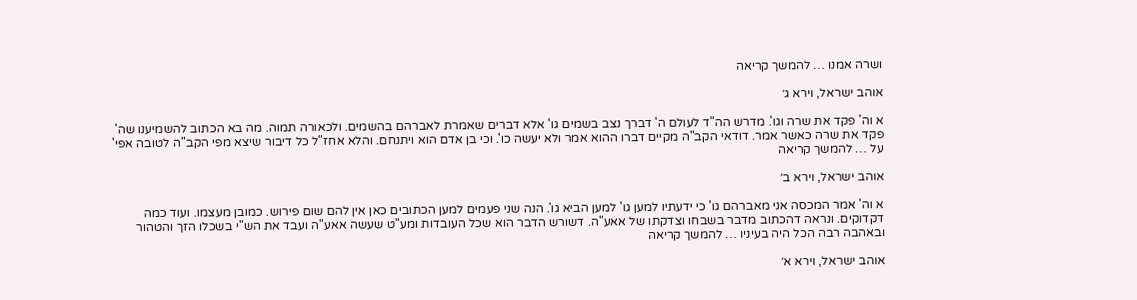ושרה אמנו … להמשך קריאה

אוהב ישראל, וירא ג׳

א וה' פקד את שרה וגו'. מדרש הה"ד לעולם ה' דברך נצב בשמים גו' אלא דברים שאמרת לאברהם בהשמים. ולכאורה תמוה. מה בא הכתוב להשמיענו שה' פקד את שרה כאשר אמר. דודאי הקב"ה מקיים דברו ההוא אמר ולא יעשה כו'. וכי בן אדם הוא ויתנחם. והלא אחז"ל כל דיבור שיצא מפי הקב"ה לטובה אפי' על … להמשך קריאה

אוהב ישראל, וירא ב׳

א וה' אמר המכסה אני מאברהם גו' כי ידעתיו למען גו' למען הביא גו'. הנה שני פעמים למען הכתובים כאן אין להם שום פירוש. כמובן מעצמו. ועוד כמה דקדוקים. ונראה דהכתוב מדבר בשבחו וצדקתו של אאע"ה. דשורש הדבר הוא שכל העובדות ומע"ט שעשה אאע"ה ועבד את הש"י בשכלו הזך והטהור ובאהבה רבה הכל היה בעיניו … להמשך קריאה

אוהב ישראל, וירא א׳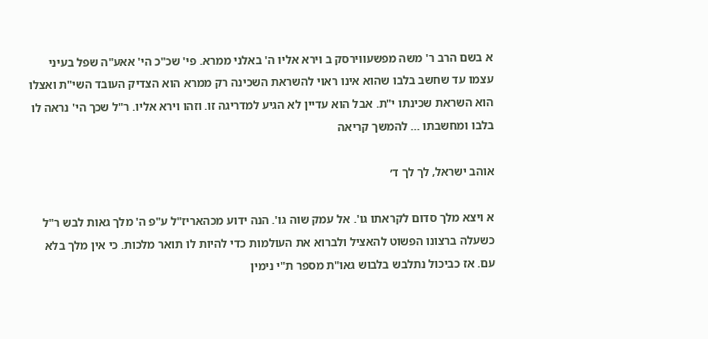א בשם הרב ר' משה מפשעווירסק ב וירא אליו ה' באלני ממרא. פי' שכ"כ הי' אאע"ה שפל בעיני עצמו עד שחשב בלבו שהוא אינו ראוי להשראת השכינה רק ממרא הוא הצדיק העובד השי"ת ואצלו הוא השראת שכינתו י"ת. אבל הוא עדיין לא הגיע למדריגה זו. וזהו וירא אליו. ר"ל שכך הי' נראה לו בלבו ומחשבתו … להמשך קריאה

אוהב ישראל, לך לך ד׳

א ויצא מלך סדום לקראתו גו'. אל עמק שוה גו'. הנה ידוע מכהאריז"ל ע"פ ה' מלך גאות לבש ר"ל כשעלה ברצונו הפשוט להאציל ולברוא את העולמות כדי להיות לו תואר מלכות. כי אין מלך בלא עם. אז כביכול נתלבש בלבוש גאו"ת מספר ת"י נימין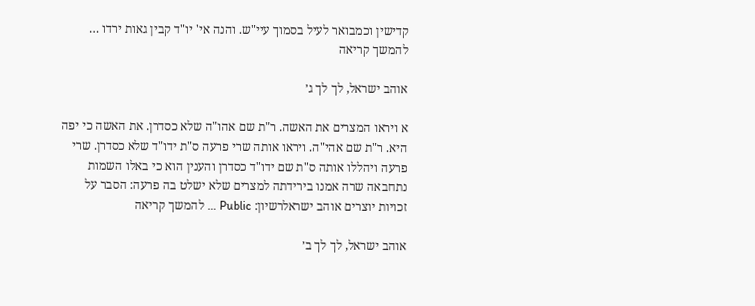קדישין וכמבואר לעיל בסמוך עיי"ש. והנה אי' יו"ד קבין גאות ירדו … להמשך קריאה

אוהב ישראל, לך לך ג׳

א ויראו המצרים את האשה. ר"ת שם אהו"ה שלא כסדרן. את האשה כי יפה היא. ר"ת שם אהי"ה. ויראו אותה שרי פרעה ס"ת ידו"ד שלא כסדרן. שרי פרעה ויהללו אותה ס"ת שם ידו"ד כסדרן והענין הוא כי באלו השמות נתחבאה שרה אמנו בירידתה למצרים שלא ישלט בה פרעה: הסבר על זכויות יוצרים אוהב ישראלרשיון: Public … להמשך קריאה

אוהב ישראל, לך לך ב׳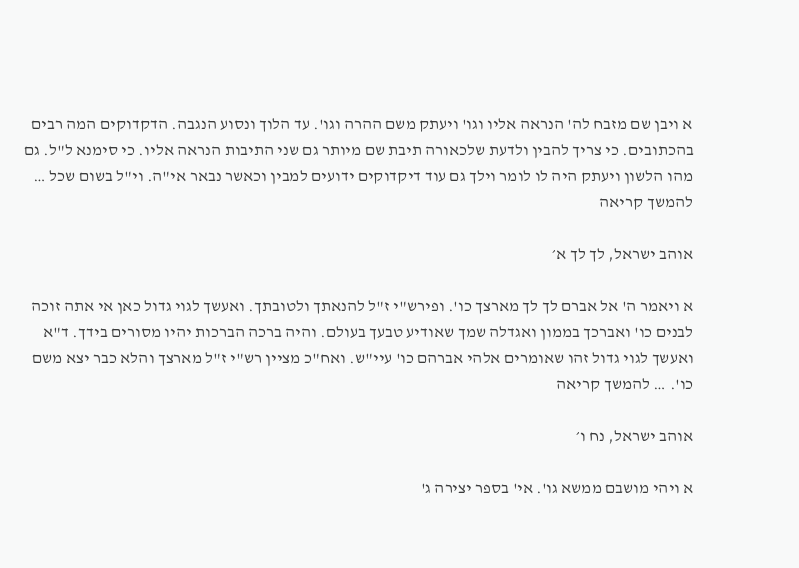א ויבן שם מזבח לה' הנראה אליו וגו' ויעתק משם ההרה וגו'. עד הלוך ונסוע הנגבה. הדקדוקים המה רבים בהכתובים. כי צריך להבין ולדעת שלכאורה תיבת שם מיותר גם שני התיבות הנראה אליו. כי סימנא ל"ל. גם מהו הלשון ויעתק היה לו לומר וילך גם עוד דיקדוקים ידועים למבין וכאשר נבאר אי"ה. וי"ל בשום שכל … להמשך קריאה

אוהב ישראל, לך לך א׳

א ויאמר ה' אל אברם לך לך מארצך כו'. ופירש"י ז"ל להנאתך ולטובתך. ואעשך לגוי גדול כאן אי אתה זוכה לבנים כו' ואברכך בממון ואגדלה שמך שאודיע טבעך בעולם. והיה ברכה הברכות יהיו מסורים בידך. ד"א ואעשך לגוי גדול זהו שאומרים אלהי אברהם כו' עיי"ש. ואח"כ מציין רש"י ז"ל מארצך והלא כבר יצא משם כו'. … להמשך קריאה

אוהב ישראל, נח ו׳

א ויהי מושבם ממשא גו'. אי' בספר יצירה ג'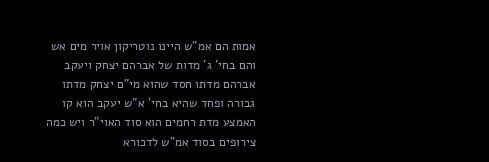אמות הם אמ"ש היינו נוטריקון אויר מים אש והם בחי' ג' מדות של אברהם יצחק ויעקב אברהם מדתו חסד שהוא מי"ם יצחק מדתו גבורה ופחד שהיא בחי' א"ש יעקב הוא קו האמצע מדת רחמים הוא סוד האוי"ר ויש כמה צירופים בסוד אמ"ש לדכורא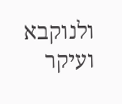ולנוקבא ועיקר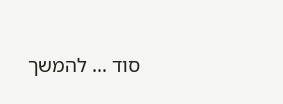סוד … להמשך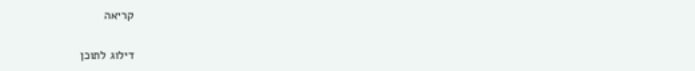קריאה

דילוג לתוכן